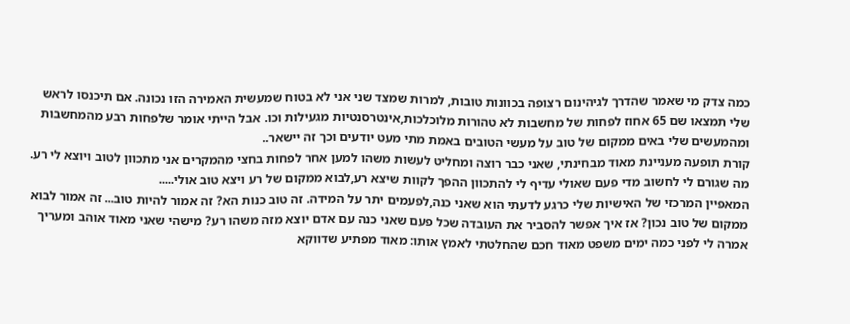כמה צדק מי שאמר שהדרך לגיהינום רצופה בכוונות טובות, למרות שמצד שני אני לא בטוח שמעשית האמירה הזו נכונה. אם תיכנסו לראש שלי תמצאו שם 65 אחוז לפחות של מחשבות לא טהורות מלוכלכות,אינטרסנטיות מגעילות וכו. אבל הייתי אומר שלפחות רבע מהמחשבות ומהמעשים שלי באים ממקום של טוב על מעשי הטובים באמת מתי מעט יודעים וכך זה יישאר..
קורת תופעה מעניינת מאוד מבחינתי, שאני כבר רוצה ומחליט לעשות משהו למען אחר לפחות בחצי מהמקרים אני מתכוון לטוב ויוצא לי רע. מה שגורם לי לחשוב מדי פעם שאולי עדיף לי להתכוון ההפך לקוות שיצא רע,לבוא ממקום של רע ויצא טוב אולי.....
המאפיין המרכזי של האישיות שלי כרגע לדעתי הוא שאני כנה,לפעמים יתר על המידה. זה טוב כנות הא? זה אמור להיות טוב... זה אמור לבוא ממקום של טוב נכון? אז איך אפשר להסביר את העובדה שכל פעם שאני כנה עם אדם יוצא מזה משהו רע? מישהי שאני מאוד אוהב ומעריך אמרה לי לפני כמה ימים משפט מאוד חכם שהחלטתי לאמץ אותו: מאוד מפתיע שדווקא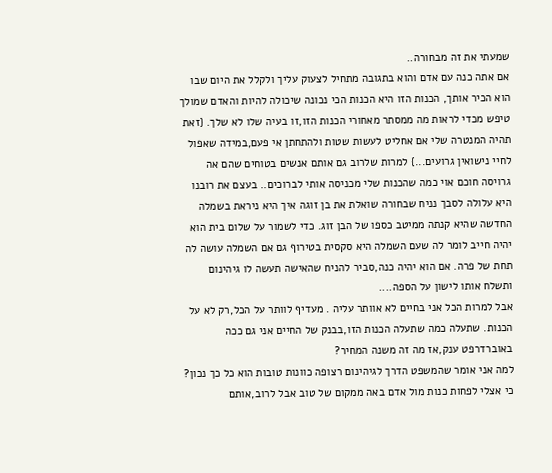שמעתי את זה מבחורה..
אם אתה כנה עם אדם והוא בתגובה מתחיל לצעוק עליך ולקלל את היום שבו הוא הכיר אותך, הכנות הזו היא הכנות הכי נכונה שיכולה להיות והאדם שמולך טיפש מכדי לראות מה ממסתר מאחורי הכנות הזו,זו בעיה שלו לא שלך. {זאת תהיה המנטרה שלי אם אחליט לעשות שטות ולהתחתן אי פעם,במידה שאפול לחיי נישואין גרועים...} למרות שלרוב גם אותם אנשים בטוחים שהם אה גרויסה חוכם אוי כמה שהכנות שלי מכניסה אותי לברוכים.. בעצם את רובנו היא עלולה לסבך נניח שבחורה שואלת את בן זוגה איך היא ניראת בשמלה החדשה שהיא קנתה ממיטב כספו של הבן זוג. כדי לשמור על שלום בית הוא יהיה חייב לומר לה שעם השמלה היא סקסית בטירוף גם אם השמלה עושה לה תחת של פרה. אם הוא יהיה כנה,סביר להניח שהאישה תעשה לו גיהינום ותשלח אותו לישון על הספה....
אבל למרות הכל אני בחיים לא אוותר עליה . מעדיף לוותר על הכל,רק לא על הכנות. שתעלה כמה שתעלה הכנות הזו,בבנק של החיים אני גם ככה באוברדרפט ענק,אז מה זה משנה המחיר?
למה אני אומר שהמשפט הדרך לגיהינום רצופה כוונות טובות הוא כל כך נכון? כי אצלי לפחות כנות מול אדם באה ממקום של טוב אבל לרוב,אותם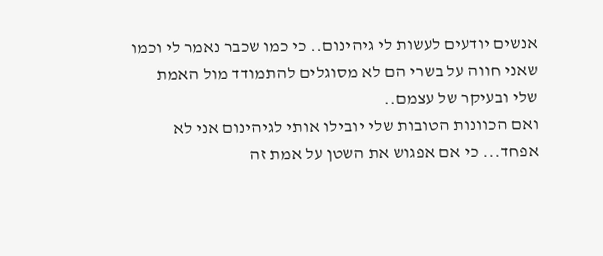אנשים יודעים לעשות לי גיהינום.. כי כמו שכבר נאמר לי וכמו שאני חווה על בשרי הם לא מסוגלים להתמודד מול האמת שלי ובעיקר של עצמם..
ואם הכוונות הטובות שלי יובילו אותי לגיהינום אני לא אפחד... כי אם אפגוש את השטן על אמת זה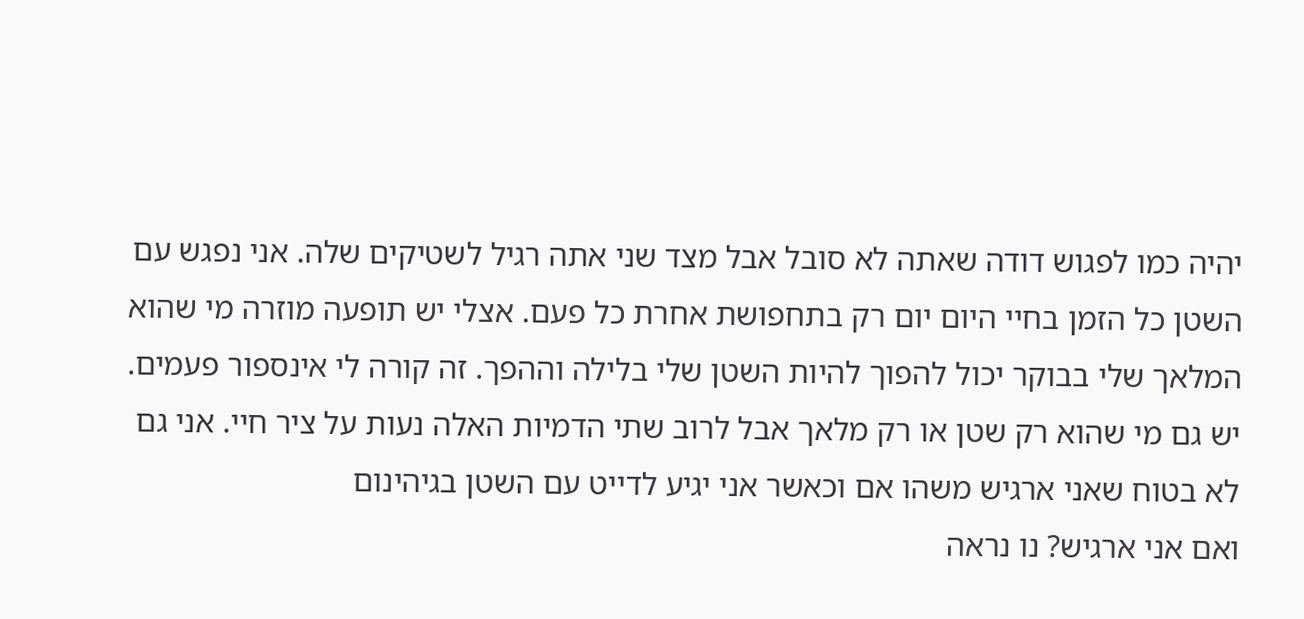יהיה כמו לפגוש דודה שאתה לא סובל אבל מצד שני אתה רגיל לשטיקים שלה. אני נפגש עם השטן כל הזמן בחיי היום יום רק בתחפושת אחרת כל פעם. אצלי יש תופעה מוזרה מי שהוא המלאך שלי בבוקר יכול להפוך להיות השטן שלי בלילה וההפך. זה קורה לי אינספור פעמים. יש גם מי שהוא רק שטן או רק מלאך אבל לרוב שתי הדמיות האלה נעות על ציר חיי. אני גם לא בטוח שאני ארגיש משהו אם וכאשר אני יגיע לדייט עם השטן בגיהינום
ואם אני ארגיש? נו נראה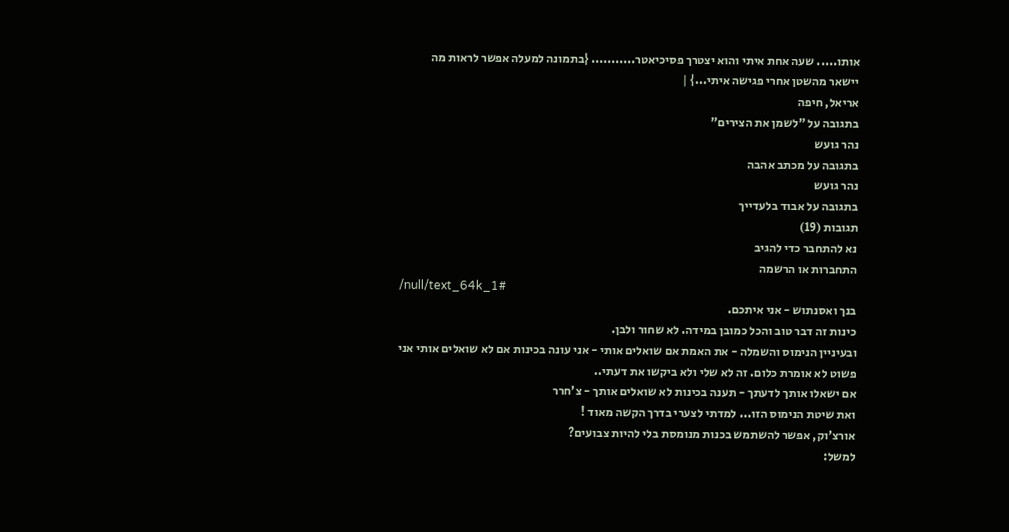אותו..... שעה אחת איתי והוא יצטרך פסיכיאטר........... {בתמונה למעלה אפשר לראות מה יישאר מהשטן אחרי פגישה איתי...} |
אריאל, חיפה
בתגובה על "לשמן את הצירים"
נהר גועש
בתגובה על מכתב אהבה
נהר גועש
בתגובה על אבוד בלעדייך
תגובות (19)
נא להתחבר כדי להגיב
התחברות או הרשמה
/null/text_64k_1#
בנך ואסנתוש - אני איתכם.
כינות זה דבר טוב והכל כמובן במידה. לא שחור ולבן.
ובעיניין הנימוס והשמלה - את האמת אם שואלים אותי - אני עונה בכינות אם לא שואלים אותי אני פשוט לא אומרת כלום. זה לא שלי ולא ביקשו את דעתי..
אם ישאלו אותך לדעתך - תענה בכינות לא שואלים אותך - צ'חרר
ואת שיטת הנימוס הזו... למדתי לצערי בדרך הקשה מאוד !
אורצ'וק, אפשר להשתמש בכנות מנומסת בלי להיות צבועים?
למשל: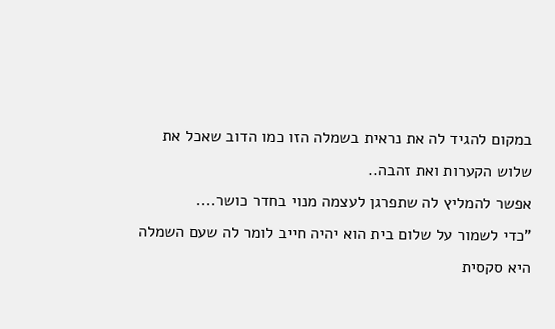במקום להגיד לה את נראית בשמלה הזו כמו הדוב שאכל את שלוש הקערות ואת זהבה..
אפשר להמליץ לה שתפרגן לעצמה מנוי בחדר כושר....
"כדי לשמור על שלום בית הוא יהיה חייב לומר לה שעם השמלה היא סקסית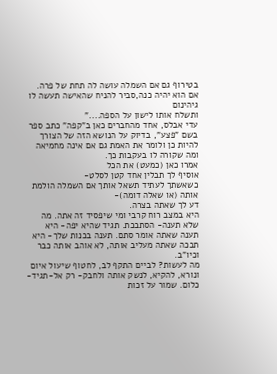בטירוף גם אם השמלה עושה לה תחת של פרה.
אם הוא יהיה כנה,סביר להניח שהאישה תעשה לו גיהינום
ותשלח אותו לישון על הספה...."
עדי אבלס, אחד מהחברים כאן ב"קפה" כתב ספר בשם "פצע", בדיוק על הנושא הזה של הצורך להיות כן ולומר את האמת גם אם אינה מחמיאה ומה שקורה לו בעקבות כך.
אמרו כאן (כמעט) את הכל
אוסיף לך תבלין אחד קטן לסלט-
כשאשתך לעתיד תשאל אותך אם השמלה הולמת אותה (או שאלה דומה)-
דע לך שאתה בצרה.
היא במצב רוח קרבי ומי שיפסיד זה אתה. מה שלא תענה- הסתבכת. תגיד שהיא יפה- היא תענה שאתה אומר סתם. תענה בכנות שלך- היא תבכה שאתה מעליב אותה, לא אוהב אותה כבר וכיו"ב.
מה לעשות? לביים התקף לב, לחטוף שיעול איום ונורא, להקיא, לנשק אותה ולחבק- רק אל-תגיד-כלום. שמור על זכות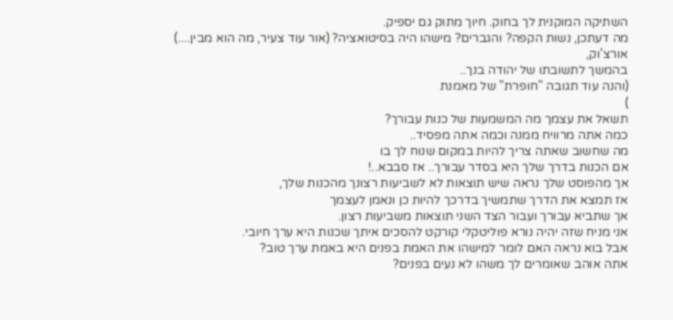השתיקה המוקנית לך בחוק. חיוך מתוק גם יספיק.
מה דעתכן, נשות הקפה? והגברים? מישהו היה בסיטואציה? (אור עוד צעיר, מה הוא מבין....)
אורצ'וק,
בהמשך לתשובתו של יהודה בנך..
(והנה עוד תגובה "חופרת" של מאמנת
)
תשאל את עצמך מה המשמעות של כנות עבורך?
כמה אתה מרוויח ממנה וכמה אתה מפסיד..
מה שחשוב שאתה צריך להיות במקום שנוח לך בו
אם הכנות בדרך שלך היא בסדר עבורך.. אז סבבא..!
אך מהפוסט שלך נראה שיש תוצאות לא לשביעות רצונך מהכנות שלך,
אז תמצא את הדרך שתמשיך בדרכך להיות כן ונאמן לעצמך
אך שתביא עבורך ועבור הצד השני תוצאות משביעות רצון.
אני מניח שזה יהיה נורא פוליטקלי קורקט להסכים איתך שכנות היא ערך חיובי.
אבל בוא נראה האם לומר למישהו את האמת בפנים היא באמת ערך טוב?
אתה אוהב שאומרים לך משהו לא נעים בפנים?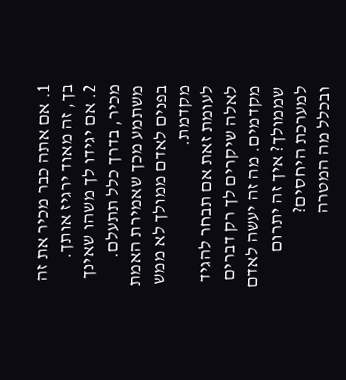1. אם אתה כבר מכיר את זה בך, זה מאוד ירגיז אותך.
2. אם יגידו לך משהו שאינך מכיר, בדרך כלל תתעלם.
משתמע מכך שאמירת האמת בפנים לאדם ממולך לא ממש מקדמת.
לעומת זאת אם תבחר להגיד לאלה שיקרים לך רק דברים מקדמים. מה זה יעשה לאדם שממולך? איך זה יתרום למערכת היחסים?
ובכלל מה המטרה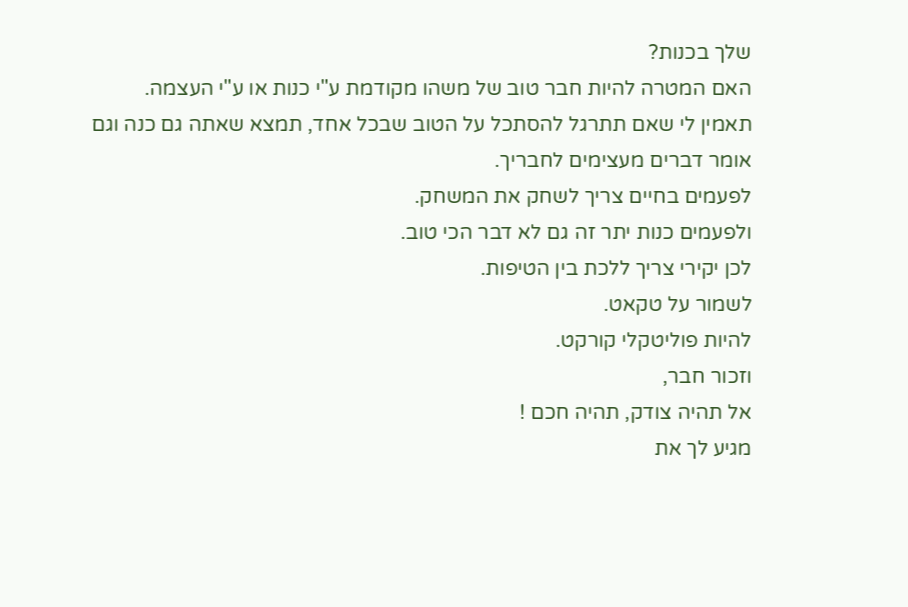שלך בכנות?
האם המטרה להיות חבר טוב של משהו מקודמת ע"י כנות או ע"י העצמה.
תאמין לי שאם תתרגל להסתכל על הטוב שבכל אחד, תמצא שאתה גם כנה וגם אומר דברים מעצימים לחבריך.
לפעמים בחיים צריך לשחק את המשחק.
ולפעמים כנות יתר זה גם לא דבר הכי טוב.
לכן יקירי צריך ללכת בין הטיפות.
לשמור על טקאט.
להיות פוליטקלי קורקט.
וזכור חבר,
אל תהיה צודק, תהיה חכם !
מגיע לך את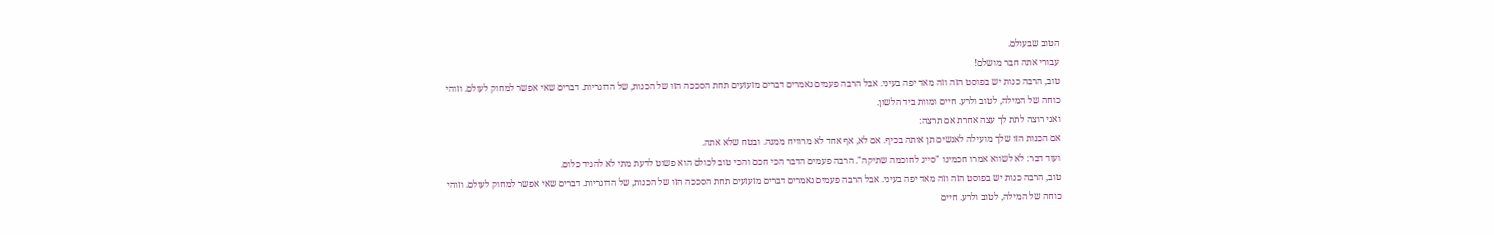הטוב שבעולם.
עבורי אתה חבר מושלם!
טוב, הרבה כנות יש בפוסט הזה וזה מאד יפה בעיני. אבל הרבה פעמים נאמרים דברים מזעזעים תחת הסככה הזו של הכנות, של הדוגריות. דברים שאי אפשר למחוק לעולם. וזוהי כוחה של המילה, לטוב ולרע. חיים ומוות ביד הלשון.
ואני רוצה לתת לך עצה אחרת אם תרצה:
אם הכנות הזו שלך מועילה לאנשים תן אותה בכיף. אם לא, אף אחד לא מרוויח ממנה. ובטח שלא אתה.
ועוד דבר: לא לשווא אמרו חכמינו "סייג לחוכמה שתיקה". הרבה פעמים הדבר הכי חכם והכי טוב לכולם הוא פשוט לדעת מתי לא להגיד כלום.
טוב, הרבה כנות יש בפוסט הזה וזה מאד יפה בעיני. אבל הרבה פעמים נאמרים דברים מזעזעים תחת הסככה הזו של הכנות, של הדוגריות. דברים שאי אפשר למחוק לעולם. וזוהי כוחה של המילה, לטוב ולרע. חיים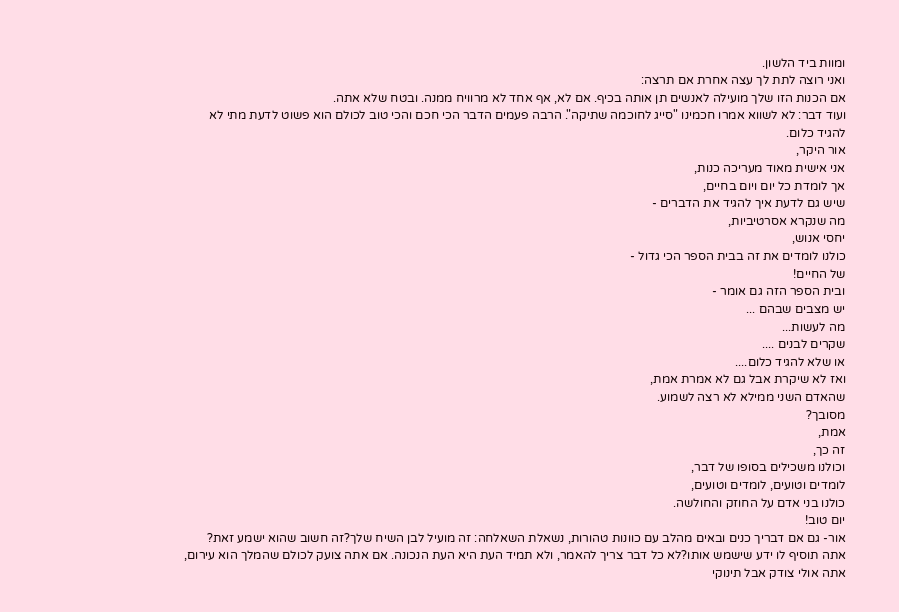ומוות ביד הלשון.
ואני רוצה לתת לך עצה אחרת אם תרצה:
אם הכנות הזו שלך מועילה לאנשים תן אותה בכיף. אם לא, אף אחד לא מרוויח ממנה. ובטח שלא אתה.
ועוד דבר: לא לשווא אמרו חכמינו "סייג לחוכמה שתיקה". הרבה פעמים הדבר הכי חכם והכי טוב לכולם הוא פשוט לדעת מתי לא להגיד כלום.
אור היקר,
אני אישית מאוד מעריכה כנות,
אך לומדת כל יום ויום בחיים,
שיש גם לדעת איך להגיד את הדברים -
מה שנקרא אסרטיביות,
יחסי אנוש,
כולנו לומדים את זה בבית הספר הכי גדול -
של החיים!
ובית הספר הזה גם אומר -
יש מצבים שבהם ...
מה לעשות...
שקרים לבנים ....
או שלא להגיד כלום....
ואז לא שיקרת אבל גם לא אמרת אמת,
שהאדם השני ממילא לא רצה לשמוע.
מסובך?
אמת,
זה כך,
וכולנו משכילים בסופו של דבר,
לומדים וטועים, לומדים וטועים,
כולנו בני אדם על החוזק והחולשה.
יום טוב!
אור- גם אם דבריך כנים ובאים מהלב עם כוונות טהורות, נשאלת השאלחה: זה מועיל לבן השיח שלך?זה חשוב שהוא ישמע זאת? אתה תוסיף לו ידע שישמש אותו?לא כל דבר צריך להאמר, ולא תמיד העת היא העת הנכונה. אם אתה צועק לכולם שהמלך הוא עירום, אתה אולי צודק אבל תינוקי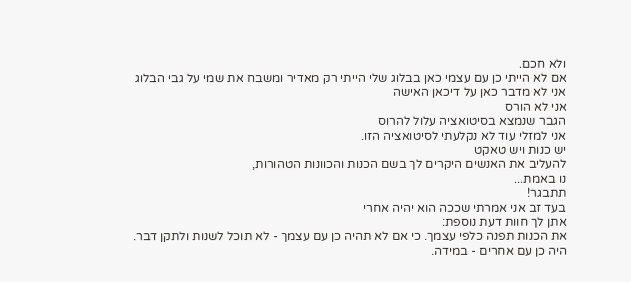ולא חכם.
אם לא הייתי כן עם עצמי כאן בבלוג שלי הייתי רק מאדיר ומשבח את שמי על גבי הבלוג
אני לא מדבר כאן על דיכאן האישה
אני לא הורס
הגבר שנמצא בסיטואציה עלול להרוס
אני למזלי עוד לא נקלעתי לסיטואציה הזו.
יש כנות ויש טאקט
להעליב את האנשים היקרים לך בשם הכנות והכוונות הטהורות,
נו באמת...
תתבגר!
בעד זב אני אמרתי שככה הוא יהיה אחרי
אתן לך חוות דעת נוספת:
את הכנות תפנה כלפי עצמך. כי אם לא תהיה כן עם עצמך - לא תוכל לשנות ולתקן דבר.
היה כן עם אחרים - במידה.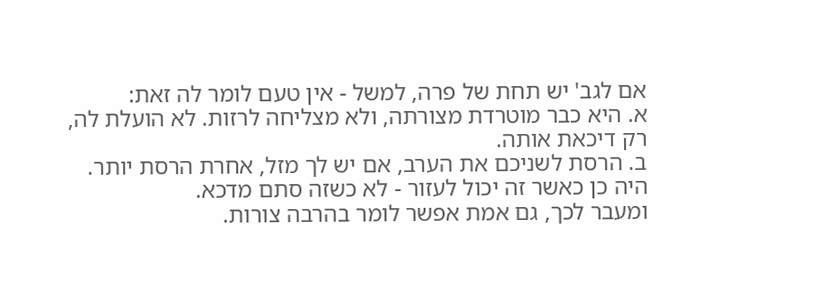אם לגב' יש תחת של פרה, למשל - אין טעם לומר לה זאת:
א. היא כבר מוטרדת מצורתה, ולא מצליחה לרזות. לא הועלת לה, רק דיכאת אותה.
ב. הרסת לשניכם את הערב, אם יש לך מזל, אחרת הרסת יותר.
היה כן כאשר זה יכול לעזור - לא כשזה סתם מדכא.
ומעבר לכך, גם אמת אפשר לומר בהרבה צורות.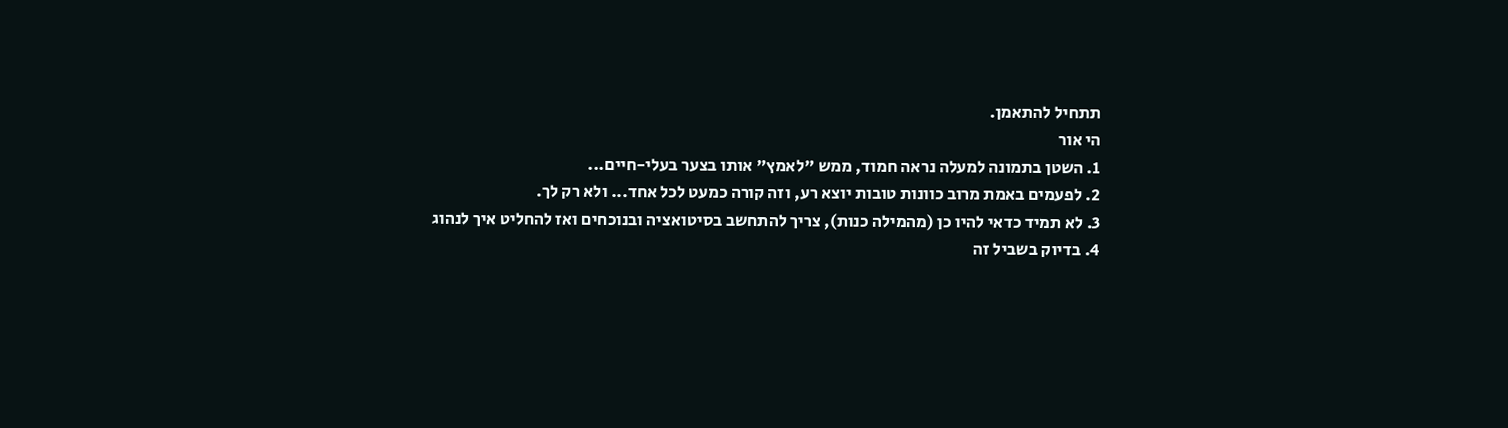תתחיל להתאמן.
הי אור
1. השטן בתמונה למעלה נראה חמוד, ממש "לאמץ" אותו בצער בעלי-חיים...
2. לפעמים באמת מרוב כוונות טובות יוצא רע, וזה קורה כמעט לכל אחד... ולא רק לך.
3. לא תמיד כדאי להיו כן (מהמילה כנות), צריך להתחשב בסיטואציה ובנוכחים ואז להחליט איך לנהוג
4. בדיוק בשביל זה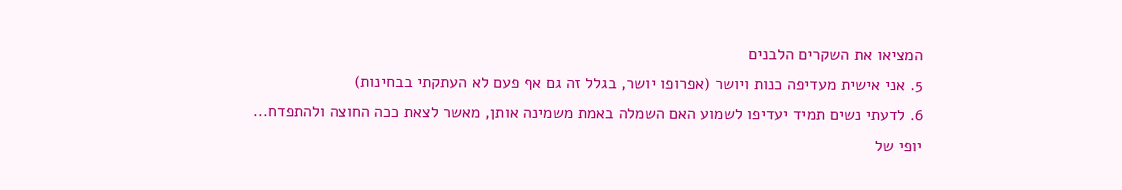המציאו את השקרים הלבנים
5. אני אישית מעדיפה כנות ויושר (אפרופו יושר, בגלל זה גם אף פעם לא העתקתי בבחינות)
6. לדעתי נשים תמיד יעדיפו לשמוע האם השמלה באמת משמינה אותן, מאשר לצאת ככה החוצה ולהתפדח...
יופי של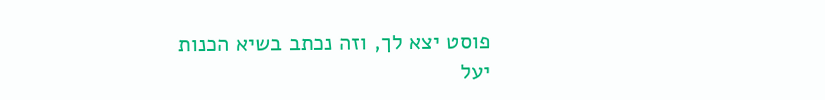פוסט יצא לך, וזה נכתב בשיא הכנות
יעל